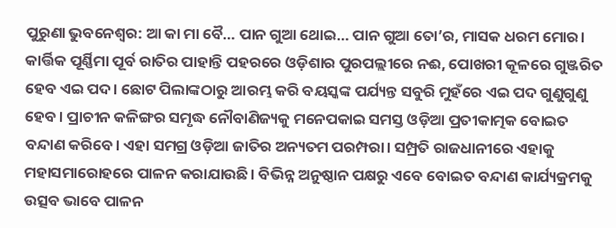ପୁରୁଣା ଭୁବନେଶ୍ବର: ଆ କା ମା ବୈ… ପାନ ଗୁଆ ଥୋଇ… ପାନ ଗୁଆ ତୋ’ର, ମାସକ ଧରମ ମୋର। କାର୍ତ୍ତିକ ପୂର୍ଣ୍ଣିମା ପୂର୍ବ ରାତିର ପାହାନ୍ତି ପହରରେ ଓଡ଼ିଶାର ପୁରପଲ୍ଲୀରେ ନଈ, ପୋଖରୀ କୂଳରେ ଗୁଞ୍ଜରିତ ହେବ ଏଇ ପଦ। ଛୋଟ ପିଲାଙ୍କଠାରୁ ଆରମ୍ଭ କରି ବୟସ୍କଙ୍କ ପର୍ଯ୍ୟନ୍ତ ସବୁରି ମୁହଁରେ ଏଇ ପଦ ଗୁଣୁଗୁଣୁ ହେବ। ପ୍ରାଚୀନ କଳିଙ୍ଗର ସମୃଦ୍ଧ ନୌବାଣିଜ୍ୟକୁ ମନେପକାଇ ସମସ୍ତ ଓଡ଼ିଆ ପ୍ରତୀକାତ୍ମକ ବୋଇତ ବନ୍ଦାଣ କରିବେ। ଏହା ସମଗ୍ର ଓଡ଼ିଆ ଜାତିର ଅନ୍ୟତମ ପରମ୍ପରା। ସମ୍ପ୍ରତି ରାଜଧାନୀରେ ଏହାକୁ ମହାସମାରୋହରେ ପାଳନ କରାଯାଉଛି। ବିଭିନ୍ନ ଅନୁଷ୍ଠାନ ପକ୍ଷରୁ ଏବେ ବୋଇତ ବନ୍ଦାଣ କାର୍ଯ୍ୟକ୍ରମକୁ ଉତ୍ସବ ଭାବେ ପାଳନ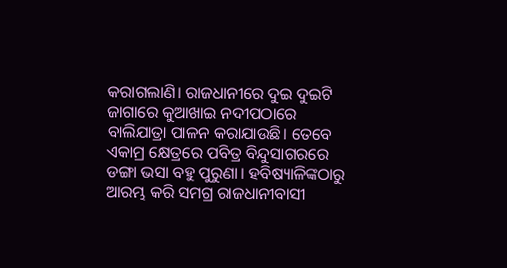କରାଗଲାଣି। ରାଜଧାନୀରେ ଦୁଇ ଦୁଇଟି ଜାଗାରେ କୁଆଖାଇ ନଦୀପଠ‌ାରେ ବାଲିଯାତ୍ରା ପାଳନ କରାଯାଉଛି। ତେବେ ଏକାମ୍ର କ୍ଷେତ୍ରରେ ପବିତ୍ର ବିନ୍ଦୁସାଗର‌ରେ ଡଙ୍ଗା ଭସା ବହୁ ପୁରୁଣା। ହବିଷ୍ୟାଳିଙ୍କଠାରୁ ଆରମ୍ଭ କରି ସମଗ୍ର ରାଜଧାନୀବାସୀ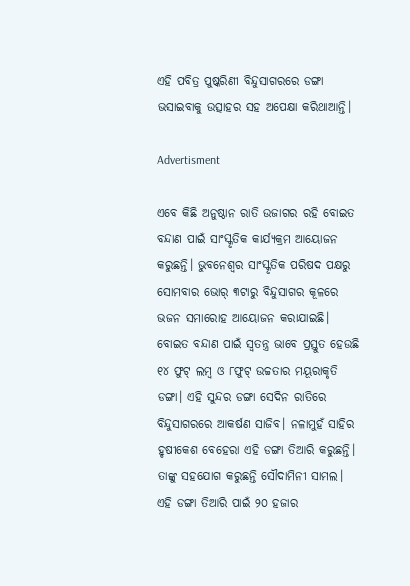ଏହି ପବିତ୍ର ପୁଷ୍କରିଣୀ ବିନ୍ଦୁସାଗରରେ ଡଙ୍ଗା ଭସାଇବାକୁ ଉତ୍ସାହର ସହ ଅପେକ୍ଷା କରିଥାଆନ୍ତି।

Advertisment

ଏବେ କିଛି ଅନୁଷ୍ଠାନ ରାତି ଉଜାଗର ରହି ବୋଇତ ବନ୍ଦାଣ ପାଇଁ ସାଂସ୍କୃତିକ କାର୍ଯ୍ୟକ୍ରମ ଆୟୋଜନ କରୁଛନ୍ତି। ଭୁବନେଶ୍ବର ସାଂସ୍କୃତିକ ପରିଷଦ ପକ୍ଷରୁ ସୋମବାର ଭୋର୍ ୩ଟାରୁ ବିନ୍ଦୁସାଗର କୂଳରେ ଭଜନ ସମାରୋହ ଆୟୋଜନ କରାଯାଇଛି। ବୋଇତ ବନ୍ଦାଣ ପାଇଁ ସ୍ବତନ୍ତ୍ର ଭାବେ ପ୍ରସ୍ତୁତ ହେଉଛି ୧୪ ଫୁଟ୍‌ ଲମ୍ବ ଓ ୮ଫୁଟ୍‌ ଉଚ୍ଚତାର ମୟୂରାକୃତି ଡଙ୍ଗା। ଏହି ସୁନ୍ଦର ଡଙ୍ଗା ସେଦିନ ରାତିରେ ବିନ୍ଦୁସାଗରରେ ଆକର୍ଷଣ ସାଜିବ। ନଳାମୁହଁ ସାହିର ହୃଷୀକେଶ ବେହେରା ଏହି ଡଙ୍ଗା ତିଆରି କରୁଛନ୍ତି। ତାଙ୍କୁ ସହଯୋଗ କରୁଛନ୍ତି ସୌଦାମିନୀ ସାମଲ। ଏହି ଡଙ୍ଗା ତିଆରି ପାଇଁ ୨୦ ହଜାର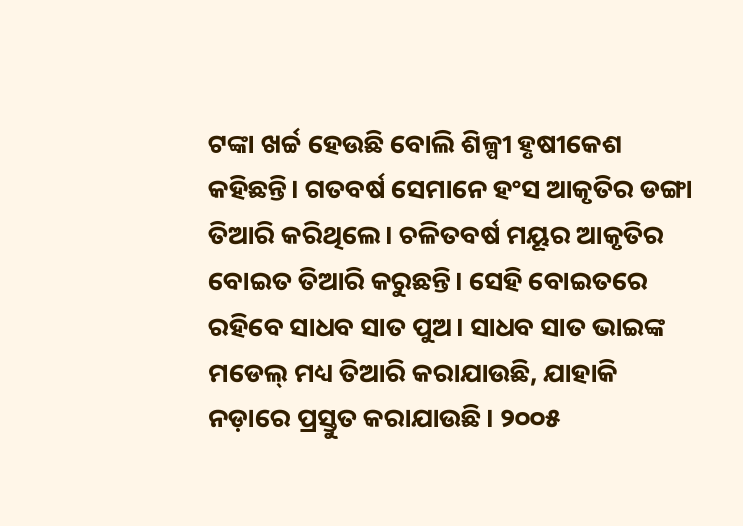ଟଙ୍କା ଖର୍ଚ୍ଚ ହେଉଛି ବୋଲି ଶିଳ୍ପୀ ହୃଷୀକେଶ କହିଛନ୍ତି। ଗତବର୍ଷ ସେମାନେ ହଂସ ଆକୃତିର ଡଙ୍ଗା ତିଆରି କରିଥିଲେ। ଚଳିତବର୍ଷ ମୟୂର ଆକୃତିର ବୋଇତ ତିଆରି କରୁଛନ୍ତି। ସେହି ବୋଇତରେ ରହିବେ ସାଧବ ସାତ ପୁଅ। ସାଧବ ସାତ ଭାଇଙ୍କ ମଡେଲ୍ ମଧ୍ୟ ତିଆରି କରାଯାଉଛି, ଯାହାକି ନଡ଼ାରେ ପ୍ରସ୍ତୁତ କରାଯାଉଛି। ୨୦୦୫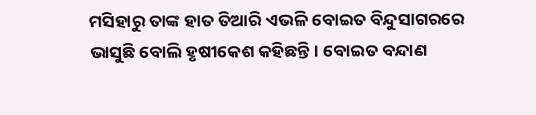ମସିହାରୁ ତାଙ୍କ ହାତ ତିଆରି ଏଭଳି ବୋଇତ ବିନ୍ଦୁସାଗରରେ ଭାସୁଛି ବୋଲି ହୃଷୀ‌କେଶ କହିଛନ୍ତି। ବୋଇତ ବନ୍ଦାଣ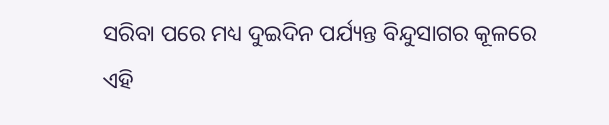ସରିବା ପରେ ମଧ୍ୟ ଦୁଇଦିନ ପର୍ଯ୍ୟନ୍ତ ବିନ୍ଦୁସାଗର କୂଳ‌ରେ ଏହି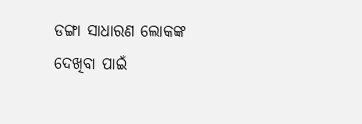ଡଙ୍ଗା ସାଧାରଣ ଲୋକଙ୍କ ଦେଖିବା ପାଇଁ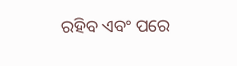ରହିବ ଏବଂ ପରେ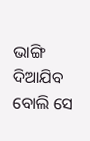ଭାଙ୍ଗି ଦିଆଯିବ ବୋଲି ସେ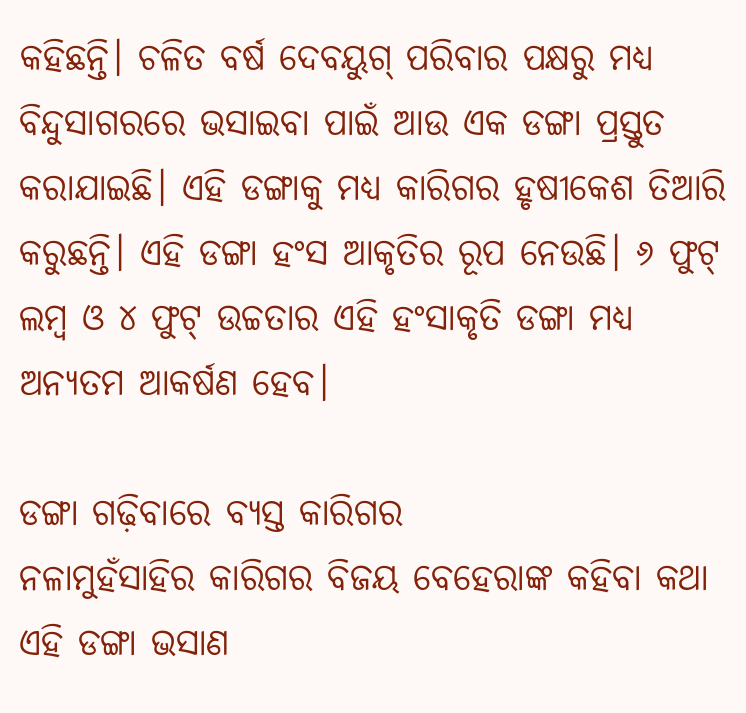କହିଛନ୍ତି। ଚଳିତ ବର୍ଷ ଦେବୟୁଗ୍ ପରିବାର ପକ୍ଷରୁ ମଧ୍ୟ ବିନ୍ଦୁସାଗରରେ ଭସାଇବା ପାଇଁ ଆଉ ଏକ ଡଙ୍ଗା ପ୍ରସ୍ତୁତ କରାଯାଇଛି। ଏହି ଡଙ୍ଗାକୁ ମଧ୍ୟ କାରିଗର ହୃଷୀକେଶ ତିଆରି କରୁଛନ୍ତି। ଏହି ଡଙ୍ଗା ହଂସ ଆକୃତିର ରୂପ ନେଉଛି। ୬ ଫୁଟ୍ ଲମ୍ବ ଓ ୪ ଫୁଟ୍ ଉଚ୍ଚତାର ଏହି ହଂସାକୃତି ଡଙ୍ଗା ମଧ୍ୟ ଅନ୍ୟତମ ଆକର୍ଷଣ ହେବ।

ଡଙ୍ଗା ଗଢ଼ିବାରେ ବ୍ୟସ୍ତ କାରିଗର
ନଳାମୁହଁସାହିର କାରିଗର ବିଜୟ ବେହେରାଙ୍କ କହିବା କଥା ଏହି ଡଙ୍ଗା ଭସାଣ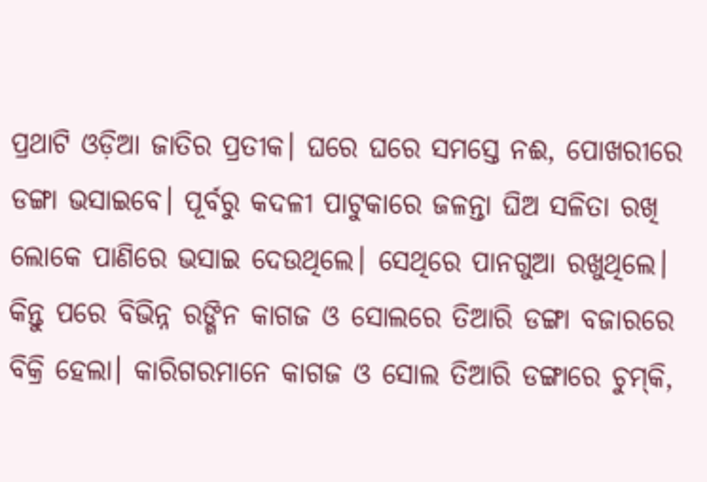ପ୍ରଥାଟି ଓଡ଼ିଆ ଜାତିର ପ୍ରତୀକ। ଘରେ ଘରେ ସମସ୍ତେ ନଈ, ପୋଖରୀରେ ଡଙ୍ଗା ଭସାଇବେ। ପୂର୍ବରୁ କଦଳୀ ପାଟୁକାରେ ଜଳନ୍ତା ଘିଅ ସଳିତା ରଖି ଲୋକେ ପାଣିରେ ଭସାଇ ଦେଉଥିଲେ। ସେଥିରେ ପାନଗୁଆ ରଖୁଥିଲେ। କିନ୍ତୁ ପରେ ବିଭିନ୍ନ ରଙ୍ଗିନ କାଗଜ ଓ ସୋଲରେ ତିଆରି ଡଙ୍ଗା ବଜାରରେ ବିକ୍ରି ହେଲା। କାରିଗରମାନେ କାଗଜ ଓ ସୋଲ ତିଆରି ଡଙ୍ଗାରେ ଚୁମ୍‌କି,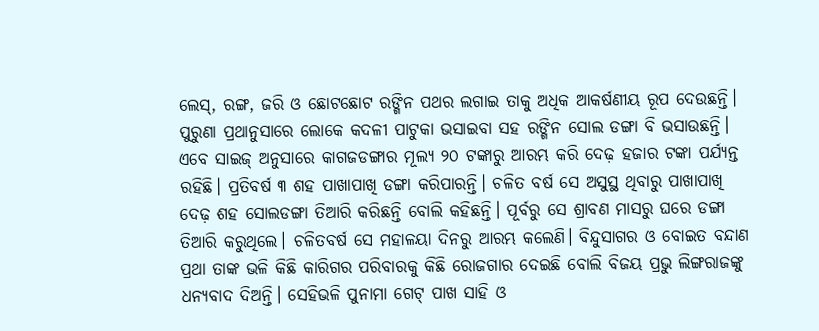ଲେସ୍‌, ରଙ୍ଗ, ଜରି ଓ ଛୋଟଛୋଟ ରଙ୍ଗିନ ପଥର ଲଗାଇ ତାକୁ ଅଧିକ ଆକର୍ଷଣୀୟ ରୂପ ଦେଉଛନ୍ତି। ପୁରୁଣା ପ୍ରଥାନୁସାରେ ଲୋକେ କଦଳୀ ପାଟୁକା ଭସାଇବା ସହ ରଙ୍ଗିନ ସୋଲ ଡଙ୍ଗା ବି ଭସାଉଛନ୍ତି। ଏବେ ସାଇଜ୍‌ ଅନୁସାରେ କାଗଜଡଙ୍ଗାର ମୂଲ୍ୟ ୨୦ ଟଙ୍କାରୁ ଆରମ୍ଭ କରି ଦେଢ଼ ହଜାର ଟଙ୍କା ପର୍ଯ୍ୟନ୍ତ ରହିଛି। ପ୍ରତିବର୍ଷ ୩ ଶହ ପାଖାପାଖି ଡଙ୍ଗା କରିପାରନ୍ତି। ଚଳିତ ବର୍ଷ ସେ ଅସୁସ୍ଥ ଥିବାରୁ ପାଖାପାଖି ଦେଢ଼ ଶହ ସୋଲଡଙ୍ଗା ତିଆରି କରିଛନ୍ତି ବୋଲି କହିଛନ୍ତି। ପୂର୍ବରୁ ସେ ଶ୍ରାବଣ ମାସରୁ ଘରେ ଡଙ୍ଗା ତିଆରି କରୁଥିଲେ। ଚଳିତବର୍ଷ ସେ ମହାଳୟା ଦିନରୁ ଆରମ୍ଭ କଲେଣି। ବିନ୍ଦୁସାଗର ଓ ବୋଇତ ବନ୍ଦାଣ ପ୍ରଥା ତାଙ୍କ ଭଳି କିଛି କାରିଗର ପରିବାରକୁ କିଛି ରୋଜଗାର ଦେଇଛି ବୋଲି ବିଜୟ ପ୍ରଭୁ ଲିଙ୍ଗରାଜଙ୍କୁ ଧନ୍ୟବାଦ ଦିଅନ୍ତି। ସେହିଭଳି ପୁନାମା ଗେଟ୍‌ ପାଖ ସାହି ଓ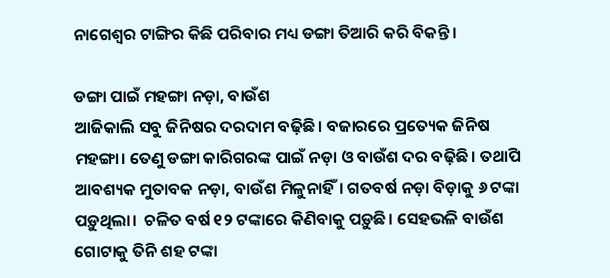ନାଗେଶ୍ବର ଟାଙ୍ଗିର କିଛି ପରିବାର ମଧ୍ୟ ଡଙ୍ଗା ତିଆରି କରି ବିକନ୍ତି।

ଡଙ୍ଗା ପାଇଁ ମହଙ୍ଗା ନଡ଼ା, ବାଉଁଶ
ଆଜିକାଲି ସବୁ ଜିନିଷର ଦରଦାମ ବଢ଼ିଛି। ବଜାରରେ ପ୍ରତ୍ୟେକ ଜିନିଷ ମହଙ୍ଗା। ତେଣୁ ଡଙ୍ଗା କାରିଗରଙ୍କ ପାଇଁ ନଡ଼ା ଓ ବାଉଁଶ ଦର ବଢ଼ିଛି। ତଥାପି ଆବଶ୍ୟକ ମୁତାବକ ନଡ଼ା, ବାଉଁଶ ମିଳୁନାହିଁ। ଗତବର୍ଷ ନଡ଼ା ବିଡ଼ାକୁ ୬ ଟଙ୍କା ପଡ଼ୁଥିଲା।  ଚଳିତ ବର୍ଷ ୧୨ ଟଙ୍କାରେ କିଣିବାକୁ ପଡ଼ୁଛି। ସେହଭଳି ବାଉଁଶ ଗୋଟାକୁ ତିନି ଶହ ଟଙ୍କା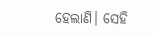ହେଲାଣି। ସେହି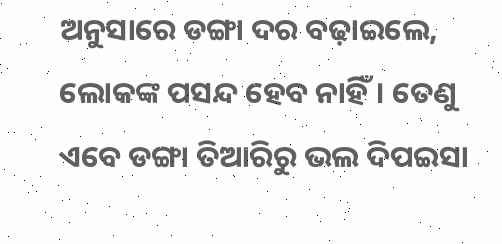ଅନୁସାରେ ଡଙ୍ଗା ଦର ବଢ଼ାଇଲେ, ଲୋକଙ୍କ ପସନ୍ଦ ହେବ ନାହିଁ। ତେଣୁ ଏବେ ଡଙ୍ଗା ତିଆରିରୁ ଭଲ ଦିପଇସା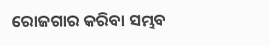ରୋଜଗାର କରିବା ସମ୍ଭବ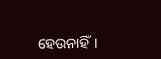ହେଉନାହିଁ।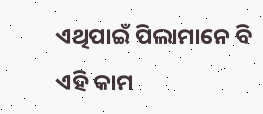ଏଥିପାଇଁ ପିଲାମାନେ ବି ଏହି କାମ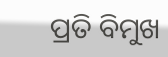ପ୍ରତି ବିମୁଖ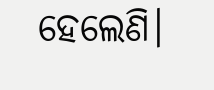ହେଲେଣି।